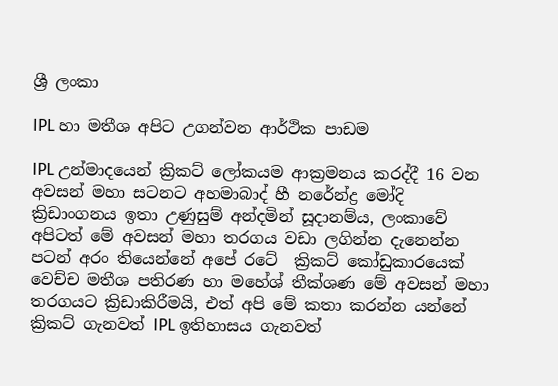ශ්‍රී ලංකා

IPL හා මතීශ අපිට උගන්වන ආර්ථික පාඩම

IPL උන්මාදයෙන් ක්‍රිකට් ලෝකයම ආක්‍රමනය කරද්දී 16 වන අවසන් මහා සටනට අහමාබාද් හී නරේන්ද්‍ර මෝදි ක්‍රිඩාංගනය ඉතා උණුසුම් අන්දමින් සූදානම්ය, ලංකාවේ අපිටත් මේ අවසන් මහා තරගය වඩා ලගින්න දැනෙන්න පටන් අරං තියෙන්නේ අපේ රටේ  ක්‍රිකට් කෝඩුකාරයෙක් වෙච්ච මතීශ පතිරණ හා මහේශ් තීක්ශණ මේ අවසන් මහා තරගයට ක්‍රිඩාකිරීමයි, එත් අපි මේ කතා කරන්න යන්නේ ක්‍රිකට් ගැනවත් IPL ඉතිහාසය ගැනවත්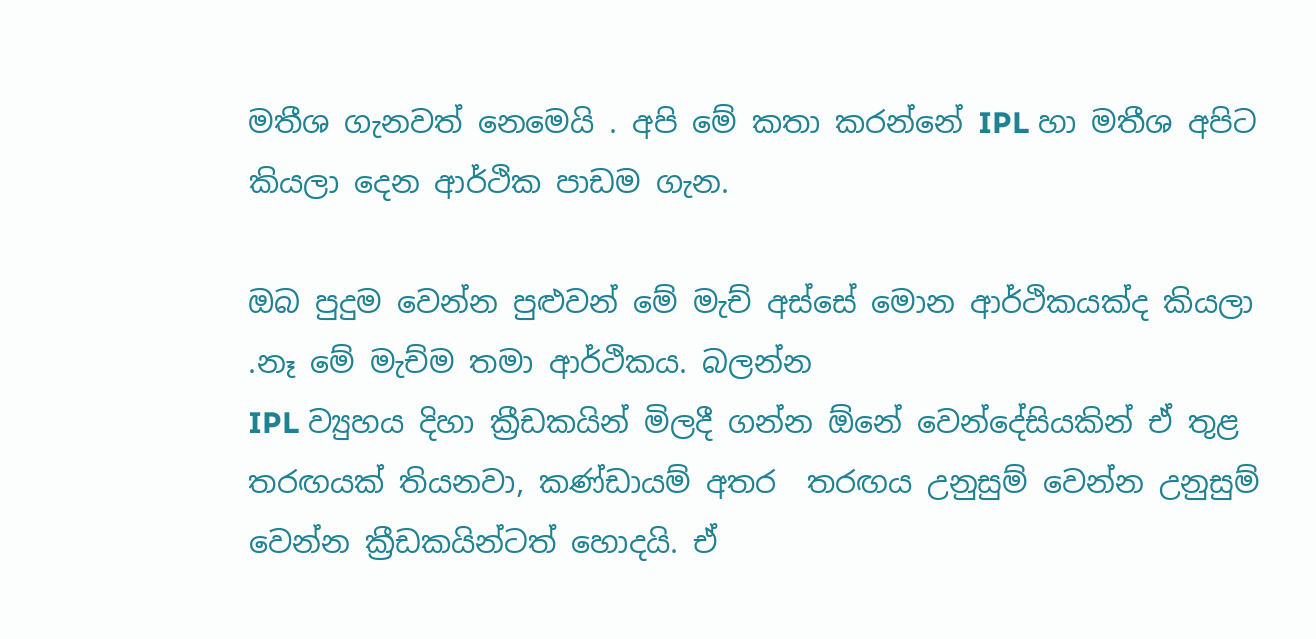මතීශ ගැනවත් නෙමෙයි . අපි මේ කතා කරන්නේ IPL හා මතීශ අපිට කියලා දෙන ආර්ථික පාඩම ගැන.

ඔබ පුදුම වෙන්න පුළුවන් මේ මැච් අස්සේ මොන ආර්ථිකයක්ද කියලා .නෑ මේ මැච්ම තමා ආර්ථිකය. බලන්න
IPL ව්‍යුහය දිහා ක්‍රීඩකයින් මිලදී ගන්න ඕනේ වෙන්දේසියකින් ඒ තුළ තරඟයක් තියනවා, කණ්ඩායම් අතර  තරඟය උනුසුම් වෙන්න උනුසුම් වෙන්න ක්‍රීඩකයින්ටත් හොදයි. ඒ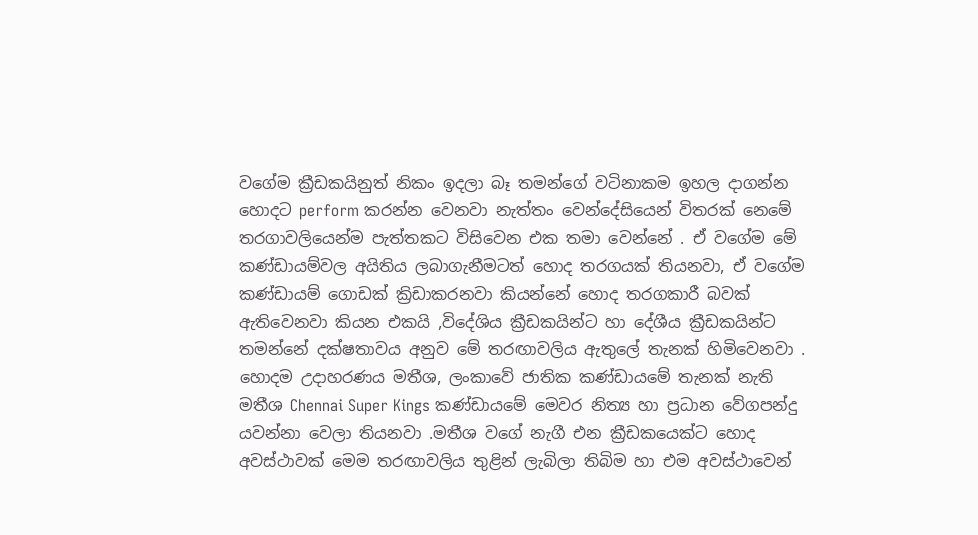වගේම ක්‍රීඩකයිනුත් නිකං ඉදලා බෑ තමන්ගේ වටිනාකම ඉහල දාගන්න හොදට perform කරන්න වෙනවා නැත්තං වෙන්දේසියෙන් විතරක් නෙමේ තරගාවලියෙන්ම පැත්තකට විසිවෙන එක තමා වෙන්නේ . ඒ වගේම මේ කණ්ඩායම්වල අයිතිය ලබාගැනීමටත් හොද තරගයක් තියනවා, ඒ වගේම කණ්ඩායම් ගොඩක් ක්‍රිඩාකරනවා කියන්නේ හොද තරගකාරී බවක් ඇතිවෙනවා කියන එකයි ,විදේශිය ක්‍රීඩකයින්ට හා දේශීය ක්‍රීඩකයින්ට තමන්නේ දක්ෂතාවය අනුව මේ තරඟාවලිය ඇතුලේ තැනක් හිමිවෙනවා . හොදම උදාහරණය මතීශ, ලංකාවේ ජාතික කණ්ඩායමේ තැනක් නැති මතීශ Chennai Super Kings කණ්ඩායමේ මෙවර නිත්‍ය හා ප්‍රධාන වේගපන්දු යවන්නා වෙලා තියනවා .මතීශ වගේ නැගී එන ක්‍රීඩකයෙක්ට හොද අවස්ථාවක් මෙම තරඟාවලිය තුළින් ලැබිලා තිබිම හා එම අවස්ථාවෙන්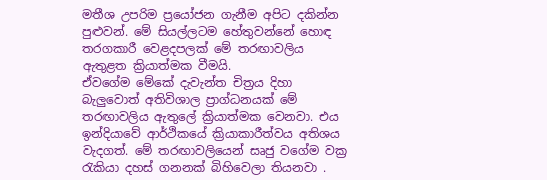මතීශ උපරිම ප්‍රයෝජන ගැනීම අපිට දකින්න පුළුවන්. මේ සියල්ලටම හේතුවන්නේ හොඳ තරගකාරී වෙළදපලක් මේ තරඟාවලිය ඇතුළත ක්‍රියාත්මක වීමයි.
ඒවගේම මේකේ දැවැන්ත චිත්‍රය දිහා බැලුවොත් අතිවිශාල ප්‍රාග්ධනයක් මේ තරඟාවලිය ඇතුලේ ක්‍රියාත්මක වෙනවා. එය ඉන්දියාවේ ආර්ථිකයේ ක්‍රියාකාරීත්වය අතිශය වැදගත්. මේ තරඟාවලියෙන් සෘජු වගේම වක්‍ර රැකියා දහස් ගනනක් බිහිවෙලා තියනවා .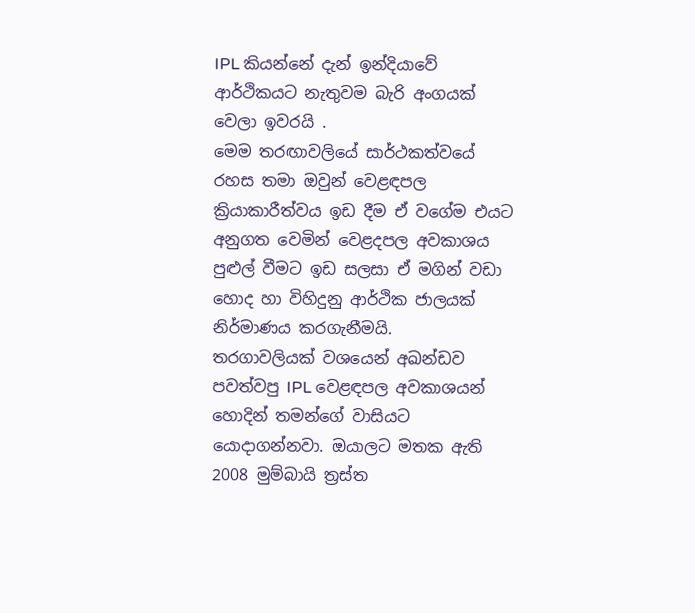IPL කියන්නේ දැන් ඉන්දියාවේ ආර්ථිකයට නැතුවම බැරි අංගයක් වෙලා ඉවරයි .
මෙම තරඟාවලියේ සාර්ථකත්වයේ රහස තමා ඔවුන් වෙළඳපල ක්‍රියාකාරීත්වය ඉඩ දීම ඒ වගේම එයට අනුගත වෙමින් වෙළදපල අවකාශය පුළුල් වීමට ඉඩ සලසා ඒ මගින් වඩා හොද හා විහිදුනු ආර්ථික ජාලයක් නිර්මාණය කරගැනීමයි.
තරගාවලියක් වශයෙන් අඛන්ඩව පවත්වපු IPL වෙළඳපල අවකාශයන් හොදින් තමන්ගේ වාසියට යොදාගන්නවා. ඔයාලට මතක ඇති 2008 මුම්බායි ත්‍රස්ත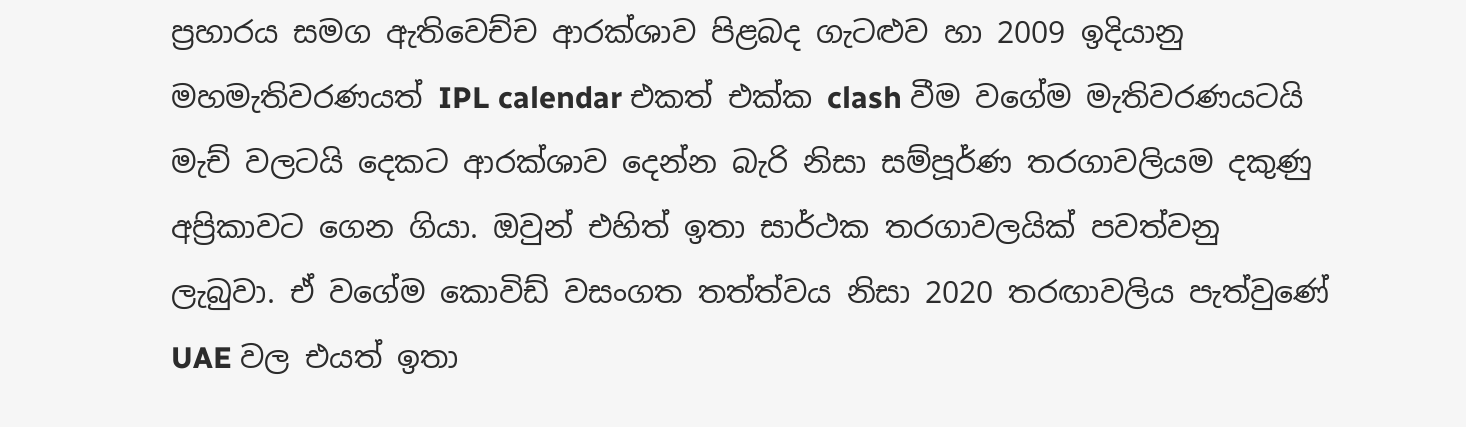ප්‍රහාරය සමග ඇතිවෙච්ච ආරක්ශාව පිළබද ගැටළුව හා 2009 ඉදියානු මහමැතිවරණයත් IPL calendar එකත් එක්ක clash වීම වගේම මැතිවරණයටයි මැච් වලටයි දෙකට ආරක්ශාව දෙන්න බැරි නිසා සම්පූර්ණ තරගාවලියම දකුණු අප්‍රිකාවට ගෙන ගියා. ඔවුන් එහිත් ඉතා සාර්ථක තරගාවලයික් පවත්වනු ලැබුවා. ඒ වගේම කොවිඩ් වසංගත තත්ත්වය නිසා 2020 තරඟාවලිය පැත්වුණේ UAE වල එයත් ඉතා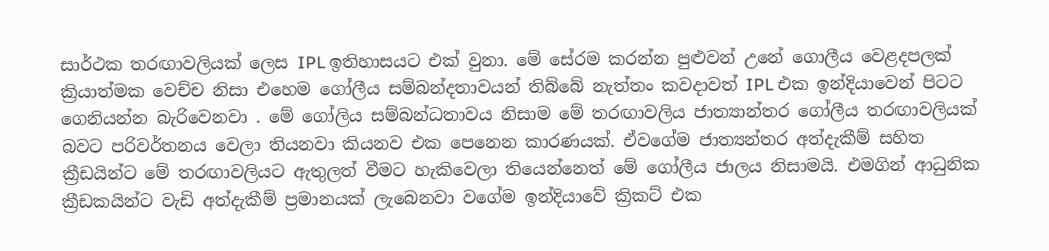සාර්ථක තරඟාවලියක් ලෙස IPL ඉතිහාසයට එක් වුනා. මේ සේරම කරන්න පුළුවන් උනේ ගොලීය වෙළදපලක් ක්‍රියාත්මක වෙච්ච නිසා එහෙම ගෝලීය සම්බන්දතාවයන් තිබ්බේ නැත්තං කවදාවත් IPL එක ඉන්දියාවෙන් පිටට ගෙනියන්න බැරිවෙනවා . මේ ගෝලිය සම්බන්ධතාවය නිසාම මේ තරඟාවලිය ජාත්‍යාන්තර ගෝලීය තරඟාවලියක් බවට පරිවර්තනය වෙලා තියනවා කියනව එක පෙනෙන කාරණයක්. ඒවගේම ජාත්‍යන්තර අත්දැකීම් සහිත ක්‍රීඩයින්ට මේ තරඟාවලියට ඇතුලත් වීමට හැකිවෙලා තියෙන්නෙත් මේ ගෝලීය ජාලය නිසාමයි. එමගින් ආධුනික ක්‍රීඩකයින්ට වැඩි අත්දැකීම් ප්‍රමානයක් ලැබෙනවා වගේම ඉන්දියාවේ ක්‍රිකට් එක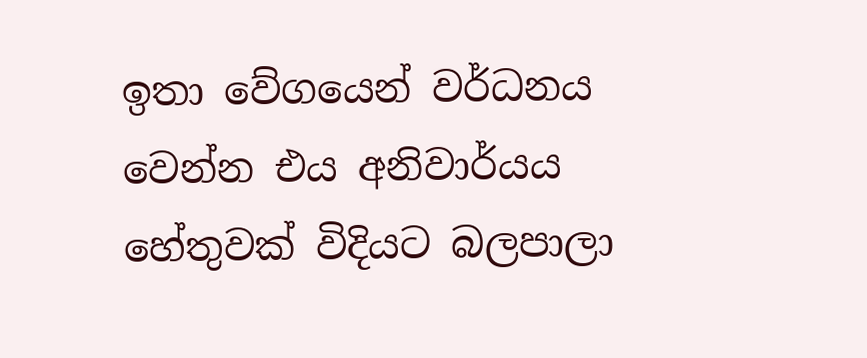ඉතා වේගයෙන් වර්ධනය වෙන්න එය අනිවාර්යය හේතුවක් විදියට බලපාලා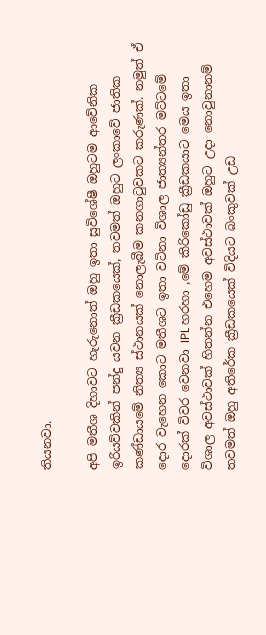තියනවා.

අපි මතීශ දිහාවට හැරුනොත් ඔහු ඉතා සුවිශේෂී ඔහුටම ආවේනික ඉරියව්වකින් පන්දු යවන ක්‍රීඩකයෙක්, තවමත් ඔහුට ලංකාවේ ජාතික කණ්ඩායමේ නිත්‍ය ස්ථානයක් නොලැබීම කනගාටුවකට කරුණක්. නමුත් ඒ දොර වැහෙන කොට මතීශට ඉතා වටිනා විශාල ජාත්‍යන්තර මට්ටමේ දොරක් විවර වෙනවා IPL හරහා ,මේ කිරිකෝඩු ක්‍රීඩකයාට මෙය ඉතා විශාල අවස්ථාවක් හිතන්න එහෙම අවස්ථාවක් ඔහුට උදා නොවුනානම් තවමත් ඔහු අතිරේක ක්‍රීඩකයෙක් විදියට බංකුවක් උඩ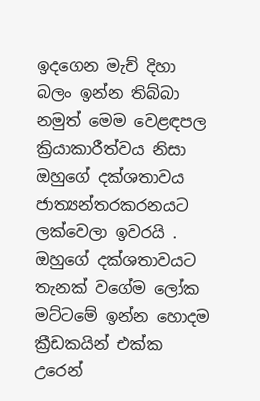ඉදගෙන මැච් දිහා බලං ඉන්න තිබ්බා නමුත් මෙම වෙළඳපල ක්‍රියාකාරීත්වය නිසා ඔහුගේ දක්ශතාවය ජාත්‍යන්තරකරනයට ලක්වෙලා ඉවරයි . ඔහුගේ දක්ශතාවයට තැනක් වගේම ලෝක මට්ටමේ ඉන්න හොදම ක්‍රීඩකයින් එක්ක උරෙන්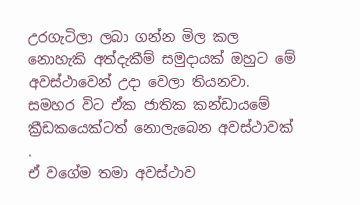උරගැටිලා ලබා ගන්න මිල කල නොහැකි අත්දැකීම් සමුදායක් ඔහුට මේ අවස්ථාවෙන් උදා වෙලා තියනවා. සමහර විට ඒක ජාතික කන්ඩායමේ ක්‍රීඩකයෙක්ටත් නොලැබෙන අවස්ථාවක් .
ඒ වගේම තමා අවස්ථාව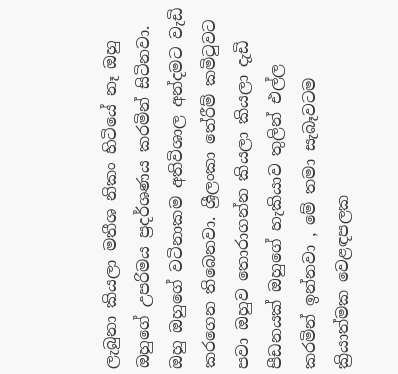ලැබුනා කියලා මතීශ නිකං හිටියේ නෑ ඔහු ඔහුගේ උපරිමය ප්‍රදර්ශණය කරමින් සිටිනවා. ඔහු ඔහුගේ වටිනාකම අතිවිශාල අන්දමට වැඩි කරගෙන තිබෙනවා. ශ්‍රීලංකා තේරීම් කමිටුවට පවා ඔහුව තොරාගන්න කියලා කියලා දැඩි පීඩනයක් ඔහුගේ හැකියාව තුලින් එල්ල කරමින් ඉන්නවා , මේ තමා සැබෑවටම ක්‍රියාත්මක වෙළඳපලක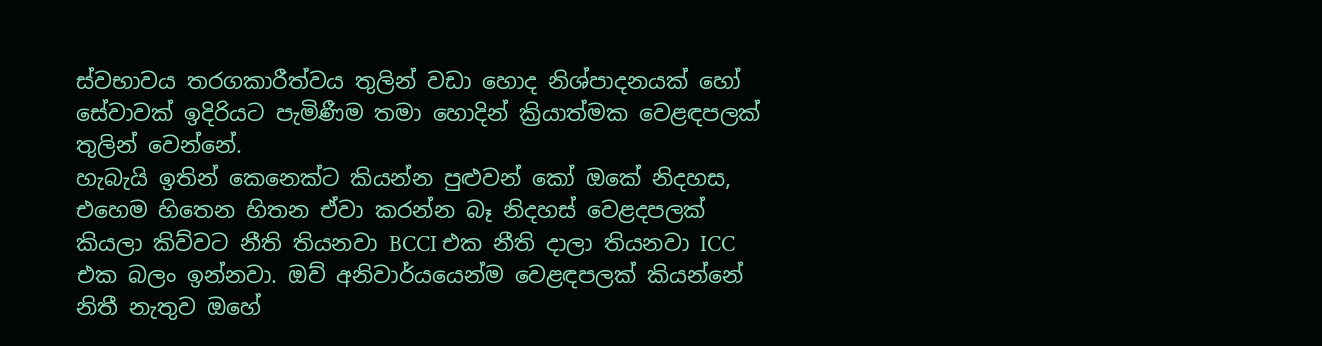ස්වභාවය තරගකාරීත්වය තුලින් වඩා හොද නිශ්පාදනයක් හෝ සේවාවක් ඉදිරියට පැමිණීම තමා හොදින් ක්‍රියාත්මක වෙළඳපලක් තුලින් වෙන්නේ.
හැබැයි ඉතින් කෙනෙක්ට කියන්න පුළුවන් කෝ ඔකේ නිදහස, එහෙම හිතෙන හිතන ඒවා කරන්න බෑ නිදහස් වෙළදපලක් කියලා කිව්වට නීති තියනවා BCCI එක නීති දාලා තියනවා ICC එක බලං ඉන්නවා. ඔව් අනිවාර්යයෙන්ම වෙළඳපලක් කියන්නේ නිතී නැතුව ඔහේ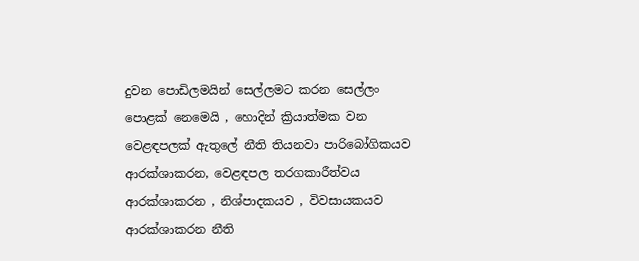දුවන පොඩිලමයින් සෙල්ලමට කරන සෙල්ලං පොළක් නෙමෙයි , හොදින් ක්‍රියාත්මක වන වෙළඳපලක් ඇතුලේ නීති තියනවා පාරිබෝගිකයව ආරක්ශාකරන, වෙළඳපල තරගකාරීත්වය ආරක්ශාකරන , නිශ්පාදකයව , විවසායකයව ආරක්ශාකරන නීති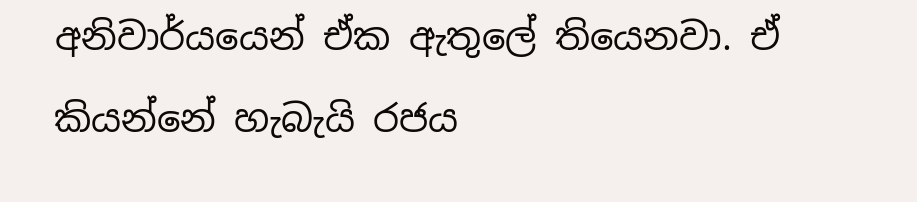අනිවාර්යයෙන් ඒක ඇතුලේ තියෙනවා. ඒ කියන්නේ හැබැයි රජය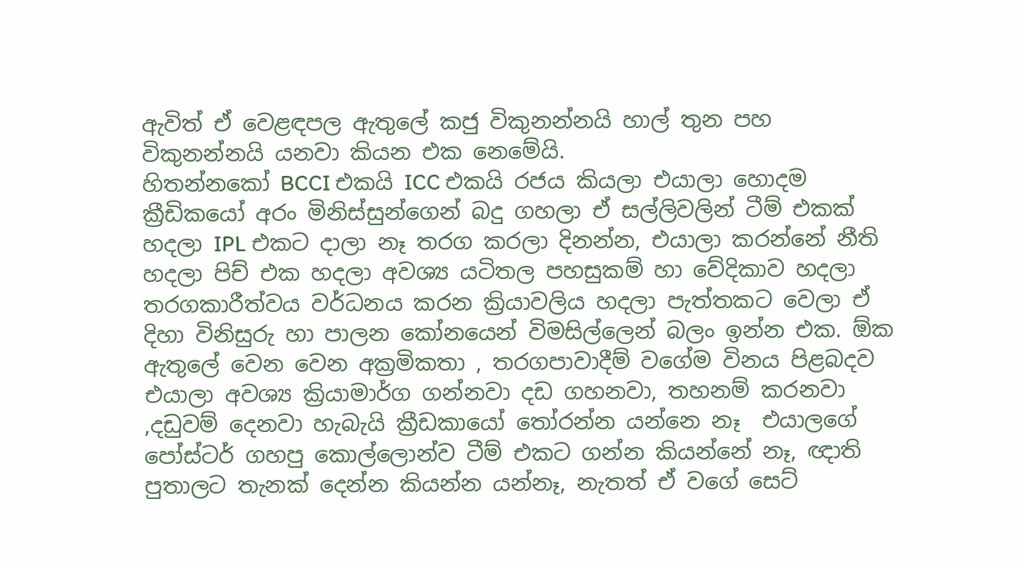ඇවිත් ඒ වෙළඳපල ඇතුලේ කජු විකුනන්නයි හාල් තුන පහ විකුනන්නයි යනවා කියන එක නෙමේයි.
හිතන්නකෝ BCCI එකයි ICC එකයි රජය කියලා එයාලා හොදම ක්‍රීඩිකයෝ අරං මිනිස්සුන්ගෙන් බදු ගහලා ඒ සල්ලිවලින් ටීම් එකක් හදලා IPL එකට දාලා නෑ තරග කරලා දිනන්න, එයාලා කරන්නේ නීති හදලා පිච් එක හදලා අවශ්‍ය යටිතල පහසුකම් හා වේදිකාව හදලා තරගකාරීත්වය වර්ධනය කරන ක්‍රියාවලිය හදලා පැත්තකට වෙලා ඒ දිහා විනිසුරු හා පාලන කෝනයෙන් විමසිල්ලෙන් බලං ඉන්න එක. ඕක ඇතුලේ වෙන වෙන අක්‍රමිකතා , තරගපාවාදීම් වගේම විනය පිළබදව එයාලා අවශ්‍ය ක්‍රියාමාර්ග ගන්නවා දඩ ගහනවා, තහනම් කරනවා ,දඩුවම් දෙනවා හැබැයි ක්‍රීඩකායෝ තෝරන්න යන්නෙ නෑ  එයාලගේ පෝස්ටර් ගහපු කොල්ලොන්ව ටීම් එකට ගන්න කියන්නේ නෑ, ඥාති පුතාලට තැනක් දෙන්න කියන්න යන්නෑ, නැතත් ඒ වගේ සෙට්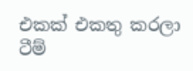එකක් එකතු කරලා ටීම්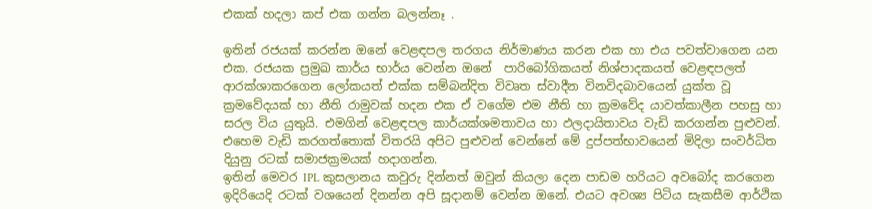එකක් හදලා කප් එක ගන්න බලන්නෑ .

ඉතින් රජයක් කරන්න ඔනේ වෙළඳපල තරගය නිර්මාණය කරන එක හා එය පවත්වාගෙන යන එක. රජයක ප්‍රමුඛ කාර්ය භාර්ය වෙන්න ඔනේ  පාරිබෝගිකයත් නිශ්පාදකයත් වෙළඳපලත් ආරක්ශාකරගෙන ලෝකයත් එක්ක සම්බන්දිත විවෘත ස්වාදීන විනවිදබාවයෙන් යුක්ත වූ ක්‍රමවේදයක් හා නීති රාමුවක් හදන එක ඒ වගේම එම නීති හා ක්‍රමවේද යාවත්කාලීන පහසු හා සරල විය යුතුයි. එමගින් වෙළඳපල කාර්යක්ශමතාවය හා ඵලදායිතාවය වැඩි කරගන්න පුළුවන්. එහෙම වැඩි කරගත්තොක් විතරයි අපිට පුළුවන් වෙන්නේ මේ දුප්පත්භාවයෙන් මිදිලා සංවර්ධිත දියුනු රටක් සමාජක්‍රමයක් හදාගන්න.
ඉතින් මෙවර IPL කුසලානය කවුරු දින්නත් ඔවුන් කියලා දෙන පාඩම හරියට අවබෝද කරගෙන ඉදිරියෙදි රටක් වශයෙන් දිනන්න අපි සූදානම් වෙන්න ඔනේ. එයට අවශ්‍ය පිටිය සැකසීම ආර්ථික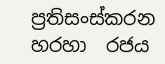ප්‍රතිසංස්කරන හරහා  රජය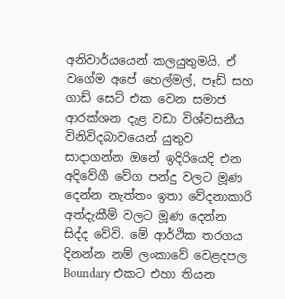අනිවාර්යයෙන් කලයුතුමයි. ඒ වගේම අපේ හෙල්මල්, පෑඩ් සහ ගාඩ් සෙට් එක වෙන සමාජ ආරක්ශන දැළ වඩා විශ්වසනීය විනිවිදබාවයෙන් යුතුව සාදාගන්න ඔනේ ඉදිරියෙදි එන අදිවේගී වේග පන්දු වලට මූණ දෙන්න නැත්තං ඉතා වේදනාකාරි අත්දැකීම් වලට මූණ දෙන්න සිද්ද වේවි. මේ ආර්ථික තරගය දිනන්න නම් ලංකාවේ වෙළදපල Boundary එකට එහා තියන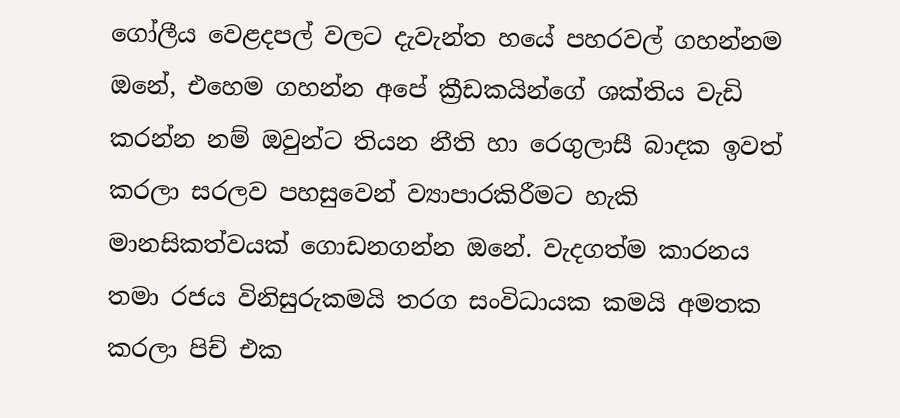ගෝලීය වෙළදපල් වලට දැවැන්ත හයේ පහරවල් ගහන්නම ඔනේ, එහෙම ගහන්න අපේ ක්‍රීඩකයින්ගේ ශක්තිය වැඩි කරන්න නම් ඔවුන්ට තියන නීති හා රෙගුලාසී බාදක ඉවත් කරලා සරලව පහසුවෙන් ව්‍යාපාරකිරීමට හැකි මානසිකත්වයක් ගොඩනගන්න ඔනේ. වැදගත්ම කාරනය තමා රජය විනිසුරුකමයි තරග සංවිධායක කමයි අමතක කරලා පිච් එක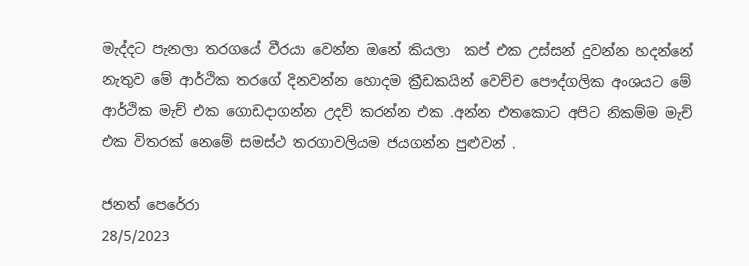මැද්දට පැනලා තරගයේ වීරයා වෙන්න ඔනේ කියලා  කප් එක උස්සන් දුවන්න හදන්නේ නැතුව මේ ආර්ථික තරගේ දිනවන්න හොදම ක්‍රීඩකයින් වෙච්ච පෞද්ගලික අංශයට මේ ආර්ථික මැච් එක ගොඩදාගන්න උදව් කරන්න එක .අන්න එතකොට අපිට නිකම්ම මැච් එක විතරක් නෙමේ සමස්ථ තරගාවලියම ජයගන්න පුළුවන් .

ජනත් පෙරේරා
28/5/2023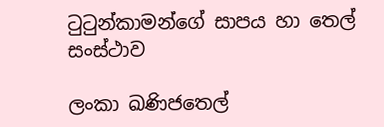ටුටුන්කාමන්ගේ සාපය හා තෙල් සංස්ථාව

ලංකා ඛණිජතෙල්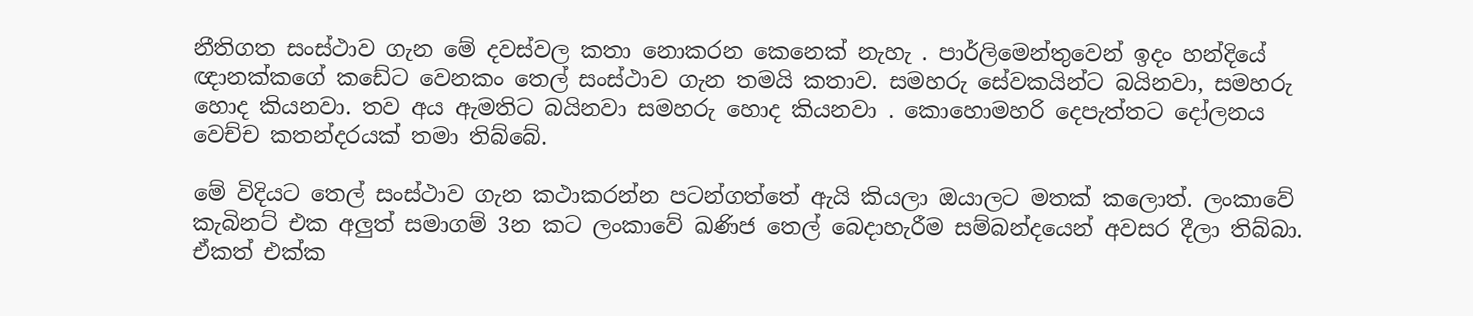නීතිගත සංස්ථාව ගැන මේ දවස්වල කතා නොකරන කෙනෙක් නැහැ . පාර්ලිමෙන්තුවෙන් ඉදං හන්දියේ ඥානක්කගේ කඩේට වෙනකං තෙල් සංස්ථාව ගැන තමයි කතාව. සමහරු සේවකයින්ට බයිනවා, සමහරු හොද කියනවා. තව අය ඇමතිට බයිනවා සමහරු හොද කියනවා . කොහොමහරි දෙපැත්තට දෝලනය වෙච්ච කතන්දරයක් තමා තිබ්බේ.

මේ විදියට තෙල් සංස්ථාව ගැන කථාකරන්න පටන්ගත්තේ ඇයි කියලා ඔයාලට මතක් කලොත්. ලංකාවේ කැබිනට් එක අලුත් සමාගම් 3න කට ලංකාවේ ඛණිජ තෙල් බෙදාහැරීම සම්බන්දයෙන් අවසර දීලා තිබ්බා. ඒකත් එක්ක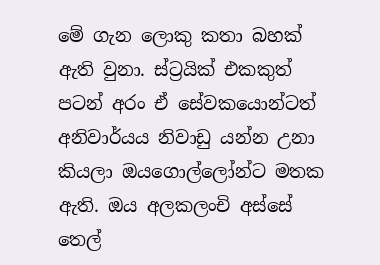මේ ගැන ලොකු කතා බහක් ඇති වුනා. ස්ට්‍රයික් එකකුත් පටන් අරං ඒ සේවකයොන්ටත් අනිවාර්යය නිවාඩු යන්න උනා කියලා ඔයගොල්ලෝන්ට මතක ඇති. ඔය අලකලංචි අස්සේ තෙල්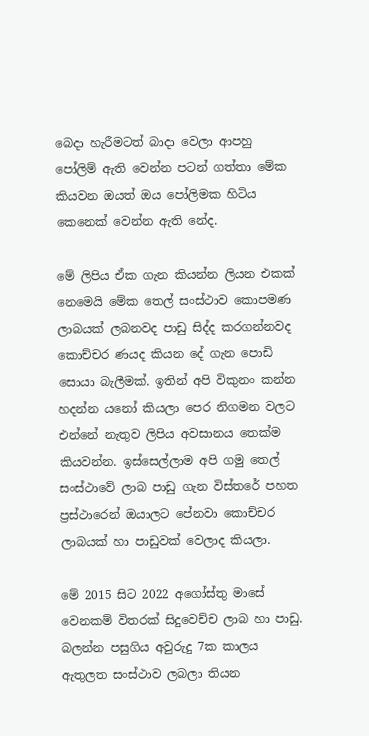බෙදා හැරීමටත් බාදා වෙලා ආපහු පෝලිම් ඇති වෙන්න පටන් ගත්තා මේක කියවන ඔයත් ඔය පෝලිමක හිටිය කෙනෙක් වෙන්න ඇති නේද.

මේ ලිපිය ඒක ගැන කියන්න ලියන එකක් නෙමෙයි මේක තෙල් සංස්ථාව කොපමණ ලාබයක් ලබනවද පාඩු සිද්ද කරගන්නවද කොච්චර ණයද කියන දේ ගැන පොඩි සොයා බැලීමක්. ඉතින් අපි විකුනං කන්න හදන්න යනෝ කියලා පෙර නිගමන වලට එන්නේ නැතුව ලිපිය අවසානය තෙක්ම කියවන්න. ඉස්සෙල්ලාම අපි ගමු තෙල් සංස්ථාවේ ලාබ පාඩු ගැන විස්තරේ පහත ප්‍රස්ථාරෙන් ඔයාලට පේනවා කොච්චර ලාබයක් හා පාඩුවක් වෙලාද කියලා.

මේ 2015 සිට 2022 අගෝස්තු මාසේ වෙනකම් විතරක් සිදුවෙච්ච ලාබ හා පාඩු. බලන්න පසුගිය අවුරුදු 7ක කාලය ඇතුලත සංස්ථාව ලබලා තියන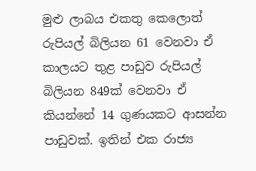මුළු ලාබය එකතු කෙලොත් රුපියල් බිලියන 61 වෙනවා ඒ කාලයට තුළ පාඩුව රුපියල් බිලියන 849ක් වෙනවා ඒ කියන්නේ 14 ගුණයකට ආසන්න පාඩුවක්. ඉතින් එක රාජ්‍ය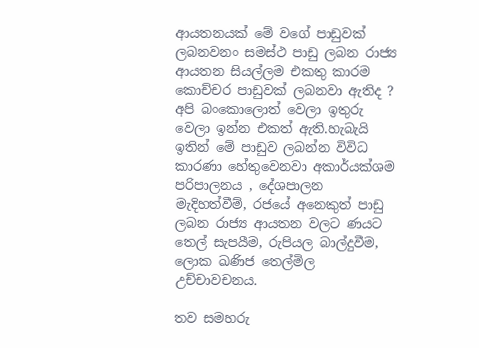ආයතනයක් මේ වගේ පාඩුවක් ලබනවනං සමස්ථ පාඩු ලබන රාජ්‍ය ආයතන සියල්ලම එකතු කාරම කොච්චර පාඩුවක් ලබනවා ඇතිද ? අපි බංකොලොත් වෙලා ඉතුරු වෙලා ඉන්න එකත් ඇති.හැබැයි ඉතින් මේ පාඩුව ලබන්න විවිධ කාරණා හේතුවෙනවා අකාර්යක්ශම පරිපාලනය , දේශපාලන මැදිහත්වීම්, රජයේ අනෙකුත් පාඩු ලබන රාජ්‍ය ආයතන වලට ණයට තෙල් සැපයීම, රුපියල බාල්දුවීම, ලොක ඛණිජ තෙල්මිල උච්චාවචනය.

තව සමහරු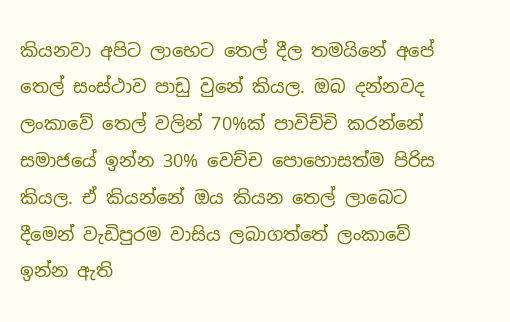කියනවා අපිට ලාභෙට තෙල් දීල තමයිනේ අපේ තෙල් සංස්ථාව පාඩු වුනේ කියල. ඔබ දන්නවද ලංකාවේ තෙල් වලින් 70%ක් පාවිච්චි කරන්නේ සමාජයේ ඉන්න 30% වෙච්ච පොහොසත්ම පිරිස කියල. ඒ කියන්නේ ඔය කියන තෙල් ලාබෙට දීමෙන් වැඩිපුරම වාසිය ලබාගත්තේ ලංකාවේ ඉන්න ඇති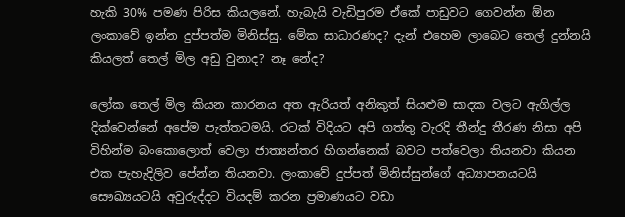හැකි 30% පමණ පිරිස කියලනේ. හැබැයි වැඩිපුරම ඒකේ පාඩුවට ගෙවන්න ඕන ලංකාවේ ඉන්න දුප්පත්ම මිනිස්සු. මේක සාධාරණද? දැන් එහෙම ලාබෙට තෙල් දුන්නයි කියලත් තෙල් මිල අඩු වුනාද? නෑ නේද?

ලෝක තෙල් මිල කියන කාරනය අත ඇරියත් අනිකුත් සියළුම සාදක වලට ඇගිල්ල දික්වෙන්නේ අපේම පැත්තටමයි. රටක් විදියට අපි ගත්තු වැරදි තීන්දු තීරණ නිසා අපි විහින්ම බංකොලොත් වෙලා ජාත්‍යන්තර හිගන්නෙක් බවට පත්වෙලා තියනවා කියන එක පැහැදිලිව පේන්න තියනවා. ලංකාවේ දුප්පත් මිනිස්සුන්ගේ අධ්‍යාපනයටයි සෞඛ්‍යයටයි අවුරුද්දට වියදම් කරන ප්‍රමාණයට වඩා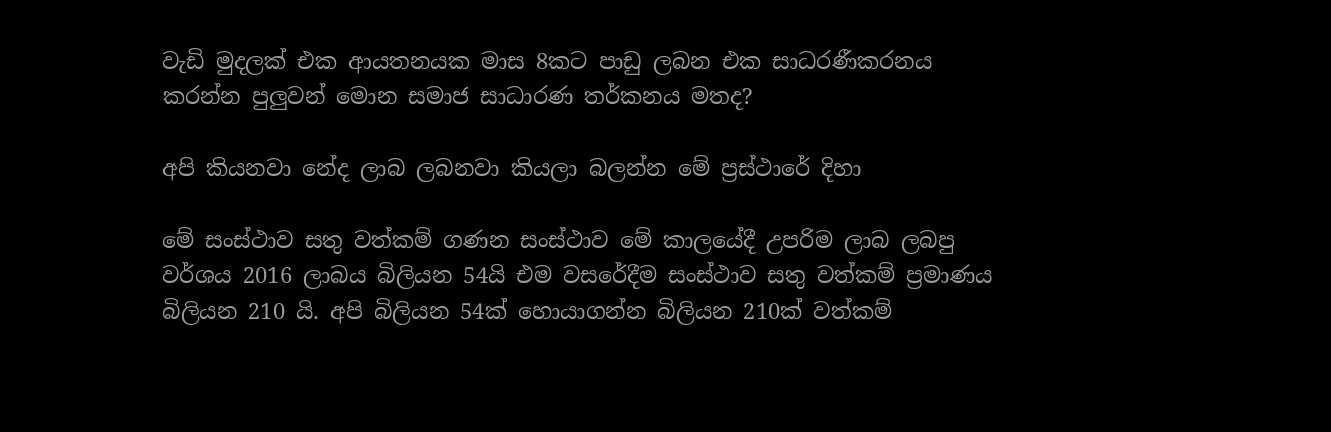වැඩි මුදලක් එක ආයතනයක මාස 8කට පාඩු ලබන එක සාධරණීකරනය කරන්න පුලුවන් මොන සමාජ සාධාරණ තර්කනය මතද?

අපි කියනවා නේද ලාබ ලබනවා කියලා බලන්න මේ ප්‍රස්ථාරේ දිහා

මේ සංස්ථාව සතු වත්කම් ගණන සංස්ථාව මේ කාලයේදී උපරිම ලාබ ලබපු වර්ශය 2016 ලාබය බිලියන 54යි එම වසරේදීම සංස්ථාව සතු වත්කම් ප්‍රමාණය බිලියන 210 යි. අපි බිලියන 54ක් හොයාගන්න බිලියන 210ක් වත්කම්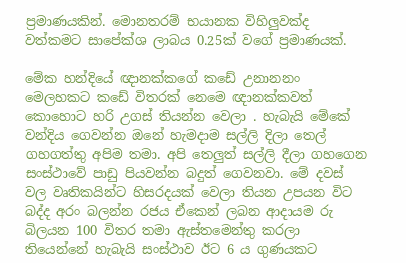ප්‍රමාණයකින්. මොනතරම් භයානක විහිලුවක්ද වත්කමට සාපේක්ශ ලාබය 0.25ක් වගේ ප්‍රමාණයක්.

මේක හන්දියේ ඥානක්කගේ කඩේ උනානනං මෙලහකට කඩේ විතරක් නෙමෙ ඥානක්කවත් කොහොට හරි උගස් තියන්න වෙලා . හැබැයි මේකේ වන්දිය ගෙවන්න ඔනේ හැමදාම සල්ලි දිලා තෙල් ගහගත්තු අපිම තමා. අපි තෙලුත් සල්ලි දීලා ගහගෙන සංස්ථාවේ පාඩු පියවන්න බදුත් ගෙවනවා. මේ දවස් වල වෘතිකයින්ට හිසරදයක් වෙලා තියන උපයන විට බද්ද අරං බලන්න රජය ඒකෙන් ලබන ආදායම රු බිලයන 100 විතර තමා ඇස්තමෙන්තු කරලා තියෙන්නේ හැබැයි සංස්ථාව ඊට 6 ය ගුණයකට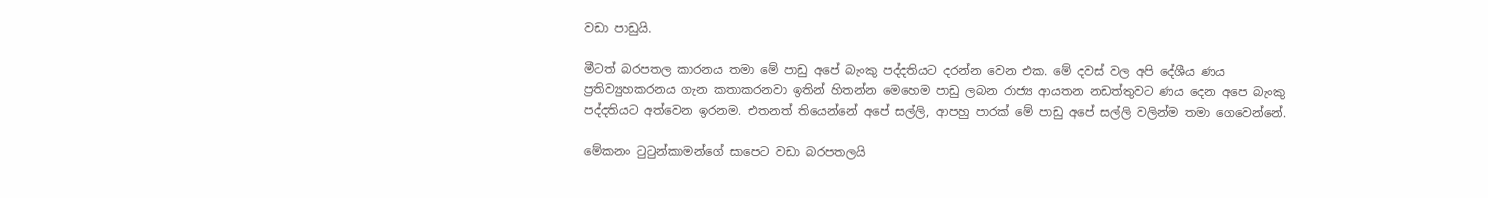වඩා පාඩුයි.

මීටත් බරපතල කාරනය තමා මේ පාඩු අපේ බැංකු පද්දතියට දරන්න වෙන එක. මේ දවස් වල අපි දේශීය ණය ප්‍රතිව්‍යුහකරනය ගැන කතාකරනවා ඉතින් හිතන්න මෙහෙම පාඩු ලබන රාජ්‍ය ආයතන නඩත්තුවට ණය දෙන අප‌ෙ බැංකු පද්දතියට අත්වෙන ඉරනම. එතනත් තියෙන්නේ අපේ සල්ලි, ආපහු පාරක් මේ පාඩු අපේ සල්ලි වලින්ම තමා ගෙවෙන්නේ.

මේකනං ටුටුන්කාමන්ගේ සාපෙට වඩා බරපතලයි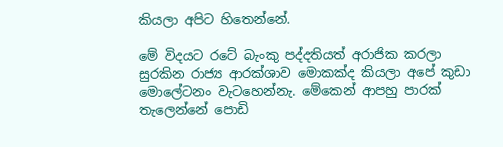කියලා අපිට හිතෙන්නේ.

මේ විදයට රටේ බැංකු පද්දතියත් අරාජික කරලා සුරකින රාජ්‍ය ආරක්ශාව මොකක්ද කියලා අපේ කුඩා මොලේටනං වැටහෙන්නැ. මේකෙන් ආපහු පාරක් තැලෙන්නේ පොඩි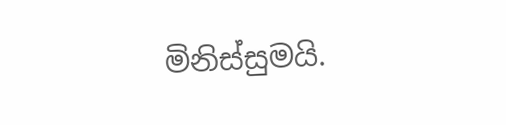මිනිස්සුමයි.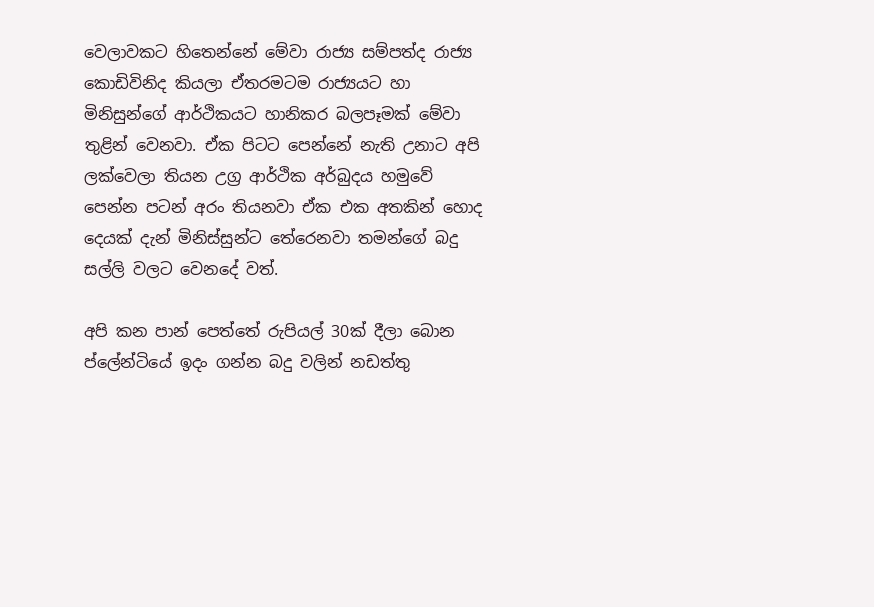වෙලාවකට හිතෙන්නේ මේවා රාජ්‍ය සම්පත්ද රාජ්‍ය කොඩිවිනිද කියලා ඒතරමටම රාජ්‍යයට හා මිනිසුන්ගේ ආර්ථිකයට හානිකර බලපෑමක් මේවා තුළින් වෙනවා. ඒක පිටට පෙන්නේ නැති උනාට අපි ලක්වෙලා තියන උග්‍ර ආර්ථික අර්බුදය හමුවේ පෙන්න පටන් අරං තියනවා ඒක එක අතකින් හොද දෙයක් දැන් මිනිස්සුන්ට තේරෙනවා තමන්ගේ බදු සල්ලි වලට වෙනදේ වත්.

අපි කන පාන් පෙත්තේ රුපියල් 30ක් දීලා බොන ප්ලේන්ටියේ ඉදං ගන්න බදු වලින් නඩත්තු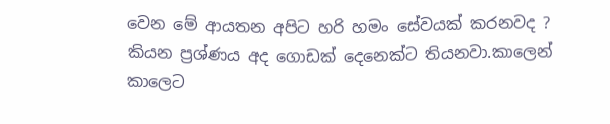වෙන මේ ආයතන අපිට හරි හමං සේවයක් කරනවද ? කියන ප්‍රශ්ණය අද ගොඩක් දෙනෙක්ට තියනවා.කාලෙන් කාලෙට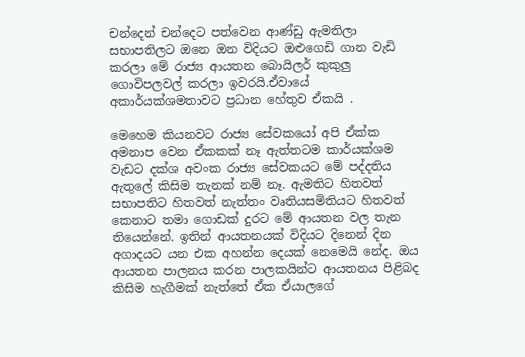චන්දෙන් චන්දෙට පත්වෙන ආණ්ඩු ඇමතිලා සභාපතිලට ඔනෙ ඔන විදියට ඔළුගෙඩි ගාන වැඩි කරලා මේ රාජ්‍ය ආයතන බොයිලර් කුකුලු ගොවිපලවල් කරලා ඉවරයි.ඒවායේ අකාර්යක්ශමතාවට ප්‍රධාන හේතුව ඒකයි .

මෙහෙම කියනවට රාජ්‍ය සේවකයෝ අපි ඒක්ක අමනාප වෙන ඒකකක් නෑ ඇත්තටම කාර්යක්ශම වැඩට දක්ශ අවංක රාජ්‍ය සේවකයට මේ පද්දතිය ඇතුලේ කිසිම තැනක් නම් නෑ. ඇමතිට හිතවත් සභාපතිට හිතවත් නැත්තං වෘතියසමිතියට හිතවත් කෙනාට තමා ගොඩක් දුරට මේ ආයතන වල තැන තියෙන්නේ. ඉතින් ආයතනයක් විදියට දිනෙන් දින අගාදයට යන එක අහන්න දෙයක් නෙමෙයි නේද. ඔය ආයතන පාලනය කරන පාලකයින්ට ආයතනය පිළිබද කිසිම හැගීමක් නැත්තේ ඒක ඒයාලගේ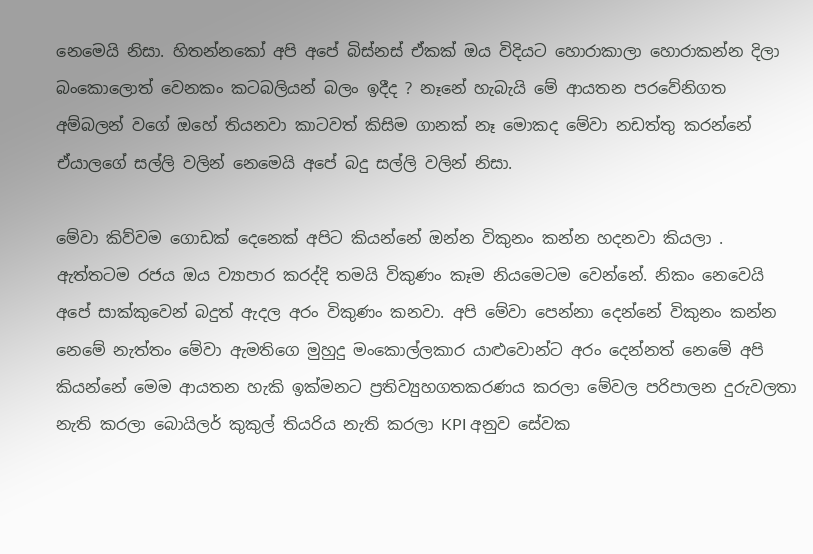නෙමෙයි නිසා. හිතන්නකෝ අපි අපේ බිස්නස් ඒකක් ඔය විදියට හොරාකාලා හොරාකන්න දිලා බංක‌ොල‌ොත් වෙනකං කටබලියන් බලං ඉදීද ? නෑනේ හැබැයි මේ ආයතන පරවේනිගත අම්බලන් වගේ ඔහේ තියනවා කාටවත් කිසිම ගානක් නෑ මොකද මේවා නඩත්තු කරන්නේ ඒයාලගේ සල්ලි වලින් නෙමෙයි අපේ බදු සල්ලි වලින් නිසා.

මේවා කිව්වම ගොඩක් දෙනෙක් අපිට කියන්නේ ඔන්න විකුනං කන්න හදනවා කියලා . ඇත්තටම රජය ඔය ව්‍යාපාර කරද්දි තමයි විකුණං කෑම නියමෙටම වෙන්නේ. නිකං නෙවෙයි අපේ සාක්කුවෙන් බදුත් ඇදල අරං විකුණං කනවා. අපි මේවා පෙන්නා දෙන්නේ විකුනං කන්න නෙමේ නැත්තං මේවා ඇමතිගෙ මුහුදු මංකොල්ලකාර යාළුවොන්ට අරං දෙන්නත් නෙමේ අපි කියන්නේ මෙම ආයතන හැකි ඉක්මනට ප්‍රතිව්‍යුහගතකරණය කරලා මේවල පරිපාලන දුරුවලතා නැති කරලා බොයිලර් කුකුල් තියරිය නැති කරලා KPI අනුව සේවක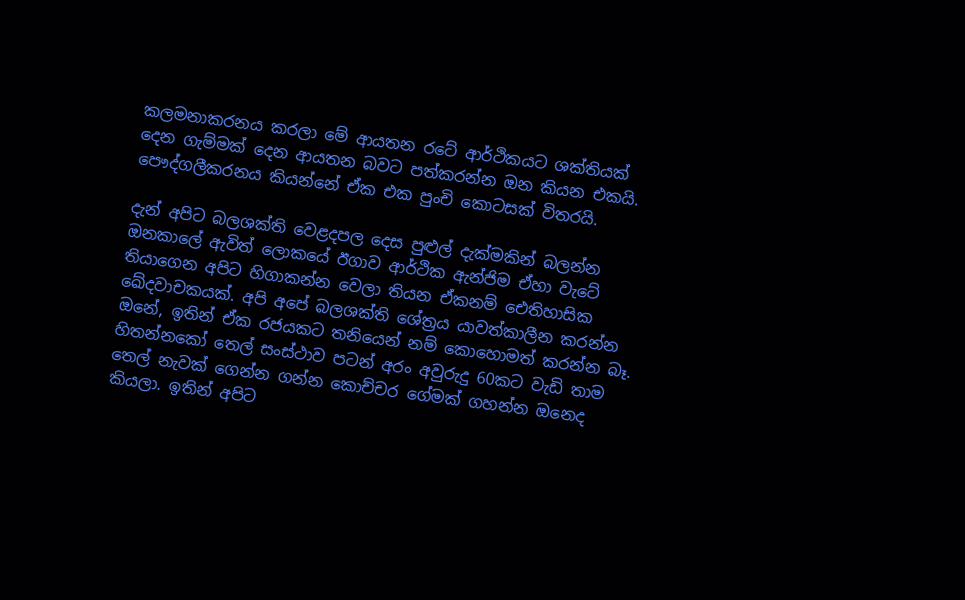කලමනාකරනය කරලා මේ ආයතන රටේ ආර්ථිකයට ශක්තියක් දෙන ගැම්මක් දෙන ආයතන බවට පත්කරන්න ඔන කියන එකයි. පෞද්ගලීකරනය කියන්නේ ඒක එක පුංචි කොටසක් විතරයි.

දැන් අපිට බලශක්ති වෙළදපල දෙස පුළුල් දැක්මකින් බලන්න ඔනකාලේ ඇවිත් ලොකයේ ඊගාව ආර්ථික ඇන්ජිම ඒහා වැටේ තියාගෙන අපිට හිගාකන්න වෙලා තියන ඒකනම් එ‌ෙතිහාසික ඛේදවාචකයක්. අපි අපේ බලශක්ති ශේත්‍රය යාවත්කාලීන කරන්න ඔනේ, ඉතින් ඒක රජයකට තනියෙන් නම් කොහොමත් කරන්න බෑ. හිතන්නකෝ තෙල් සංස්ථාව පටන් අරං අවුරුදු 60කට වැඩි තාම තෙල් නැවක් ගෙන්න ගන්න කොච්චර ගේමක් ගහන්න ඔනෙද කියලා. ඉතින් අපිට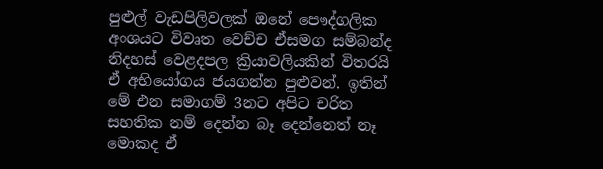පුළුල් වැඩපිලිවලක් ඔනේ ප‌ෞද්ගලික අංශයට විවෘත වෙච්ච ඒසමග සම්බන්ද නිදහස් වෙළදපල ක්‍රියාවලියකින් විතරයි ඒ අභියෝගය ජයගන්න පුළුවන්. ඉතින් මේ එන සමාගම් 3නට අපිට චරිත සහතික නම් දෙන්න බෑ දෙන්නෙත් නෑ මොකද ඒ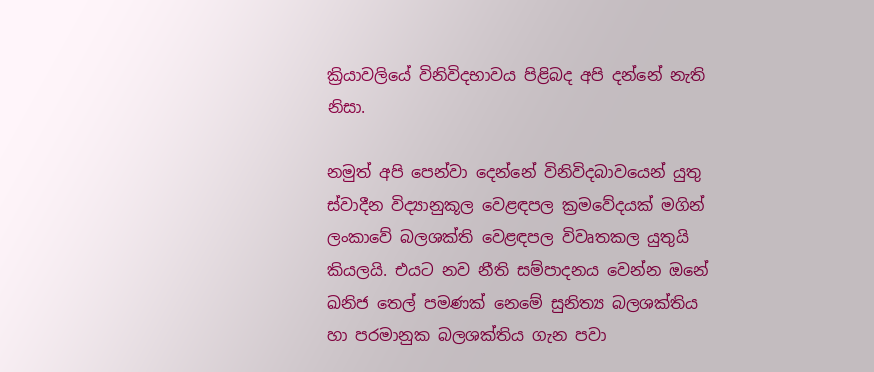ක්‍රියාවලියේ විනිවිදභාවය පිළිබද අපි දන්නේ නැති නිසා.

නමුත් අපි පෙන්වා දෙන්නේ විනිවිදබාවයෙන් යුතු ස්වාදීන විද්‍යානුකූල වෙළඳපල ක්‍රමවේදයක් මගින් ලංකාවේ බලශක්ති වෙළඳපල විවෘතකල යුතුයි කියලයි. එයට නව නීති සම්පාදනය වෙන්න ඔනේ ඛනිජ තෙල් පමණක් නෙමේ සුනිත්‍ය බලශක්තිය හා පරමානුක බලශක්තිය ගැන පවා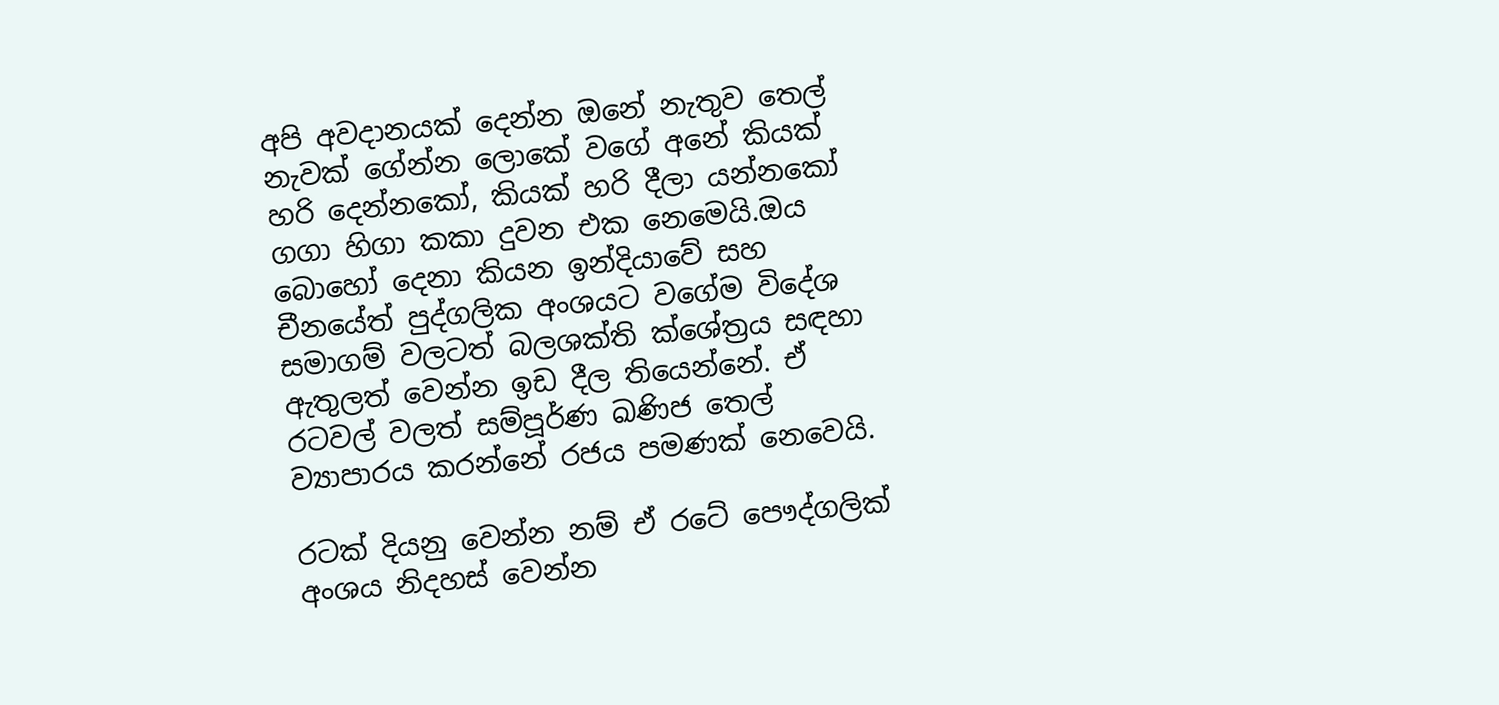අපි අවදානයක් දෙන්න ඔනේ නැතුව තෙල් නැවක් ගේන්න ලොකේ වගේ අනේ කියක් හරි දෙන්නකෝ, කියක් හරි දීලා යන්නකෝ ගගා හිගා කකා දුවන එක නෙමෙයි.ඔය බොහෝ දෙනා කියන ඉන්දියාවේ සහ චීනයේත් පුද්ගලික අංශයට වගේම විදේශ සමාගම් වලටත් බලශක්ති ක්ශේත්‍රය සඳහා ඇතුලත් වෙන්න ඉඩ දීල තියෙන්නේ. ඒ රටවල් වලත් සම්පූර්ණ ඛණිජ තෙල් ව්‍යාපාරය කරන්නේ රජය පමණක් නෙවෙයි.

රටක් දියනු වෙන්න නම් ඒ රටේ ප‌ෞද්ගලික් අංශය නිදහස් වෙන්න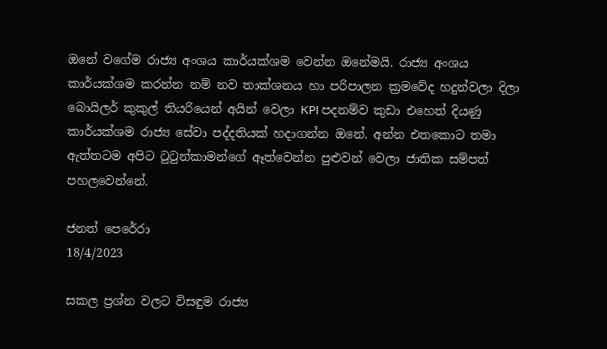ඔනේ වගේම රාජ්‍ය අංශය කාර්යක්ශම වෙන්න ඔනේමයි. රාජ්‍ය අංශය කාර්යක්ශම කරන්න නම් නව තාක්ශනය හා පරිපාලන ක්‍රමවේද හදුන්වලා දිලා බොයිලර් කුකුල් තියරියෙන් අයින් වෙලා KPI පදනම්ව කුඩා එහෙත් දියණු කාර්යක්ශම රාජ්‍ය සේවා පද්දතියක් හදාගන්න ඔනේ. අන්න එතකොට තමා ඇත්තටම අපිට ටුටුන්කාමන්ගේ ඈත්වෙන්න පුළුවන් වෙලා ජාතික සම්පත් පහලවෙන්නේ.

ජනත් පෙරේරා
18/4/2023

සකල ප්‍රශ්න වලට විසඳුම රාජ්‍ය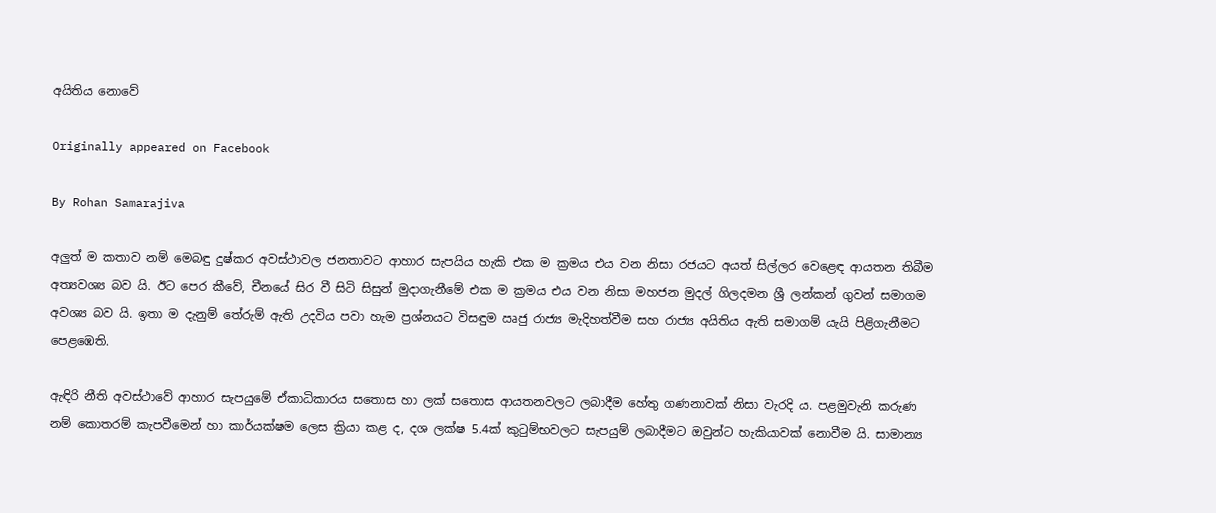අයිතිය නොවේ

Originally appeared on Facebook

By Rohan Samarajiva

අලුත් ම කතාව නම් මෙබඳු දුෂ්කර අවස්ථාවල ජනතාවට ආහාර සැපයිය හැකි එක ම ක්‍රමය එය වන නිසා රජයට අයත් සිල්ලර වෙළෙඳ ආයතන තිබීම අත්‍යවශ්‍ය බව යි. ඊට පෙර කීවේ, චීනයේ සිර වී සිටි සිසුන් මුදාගැනීමේ එක ම ක්‍රමය එය වන නිසා මහජන මුදල් ගිලදමන ශ්‍රී ලන්කන් ගුවන් සමාගම අවශ්‍ය බව යි. ඉතා ම දැනුම් තේරුම් ඇති උදවිය පවා හැම ප්‍රශ්නයට විසඳුම ඍජු රාජ්‍ය මැදිහත්වීම සහ රාජ්‍ය අයිතිය ඇති සමාගම් යැයි පිළිගැනීමට පෙළඹෙති.

ඇඳිරි නීති අවස්ථාවේ ආහාර සැපයුමේ ඒකාධිකාරය සතොස හා ලක් සතොස ආයතනවලට ලබාදීම හේතු ගණනාවක් නිසා වැරදි ය. පළමුවැනි කරුණ නම් කොතරම් කැපවීමෙන් හා කාර්යක්ෂම ලෙස ක්‍රියා කළ ද, දශ ලක්ෂ 5.4ක් කුටුම්භවලට සැපයුම් ලබාදීමට ඔවුන්ට හැකියාවක් නොවීම යි. සාමාන්‍ය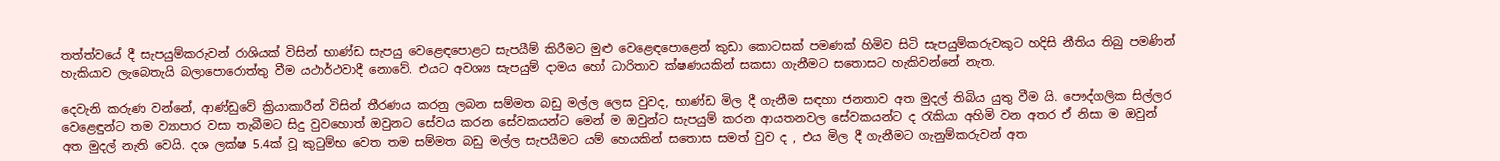තත්ත්වයේ දී සැපයුම්කරුවන් රාශියක් විසින් භාණ්ඩ සැපයු වෙළෙඳපොළට සැපයීම් කිරීමට මුළු වෙළෙඳපොළෙන් කුඩා කොටසක් පමණක් හිමිව සිටි සැපයුම්කරුවකුට හදිසි නීතිය තිබු පමණින් හැකියාව ලැබෙතැයි බලාපොරොත්තු වීම යථාර්ථවාදී නොවේ. එයට අවශ්‍ය සැපයුම් දාමය හෝ ධාරිතාව ක්ෂණයකින් සකසා ගැනීමට සතොසට හැකිවන්නේ නැත.

දෙවැනි කරුණ වන්නේ, ආණ්ඩුවේ ක්‍රියාකාරීන් විසින් තීරණය කරනු ලබන සම්මත බඩු මල්ල ලෙස වුවද, භාණ්ඩ මිල දී ගැනීම සඳහා ජනතාව අත මුදල් තිබිය යුතු වීම යි. පෞද්ගලික සිල්ලර වෙළෙඳුන්ට තම ව්‍යාපාර වසා තැබීමට සිදු වුවහොත් ඔවුනට සේවය කරන සේවකයන්ට මෙන් ම ඔවුන්ට සැපයුම් කරන ආයතනවල සේවකයන්ට ද රැකියා අහිමි වන අතර ඒ නිසා ම ඔවුන් අත මුදල් නැති වෙයි. දශ ලක්ෂ 5.4ක් වූ කුටුම්භ වෙත තම සම්මත බඩු මල්ල සැපයීමට යම් හෙයකින් සතොස සමත් වුව ද , එය මිල දී ගැනීමට ගැනුම්කරුවන් අත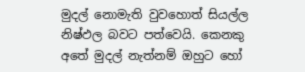මුදල් නොමැති වුවහොත් සියල්ල නිෂ්ඵල බවට පත්වෙයි. කෙනකු අතේ මුදල් නැත්නම් ඔහුට හෝ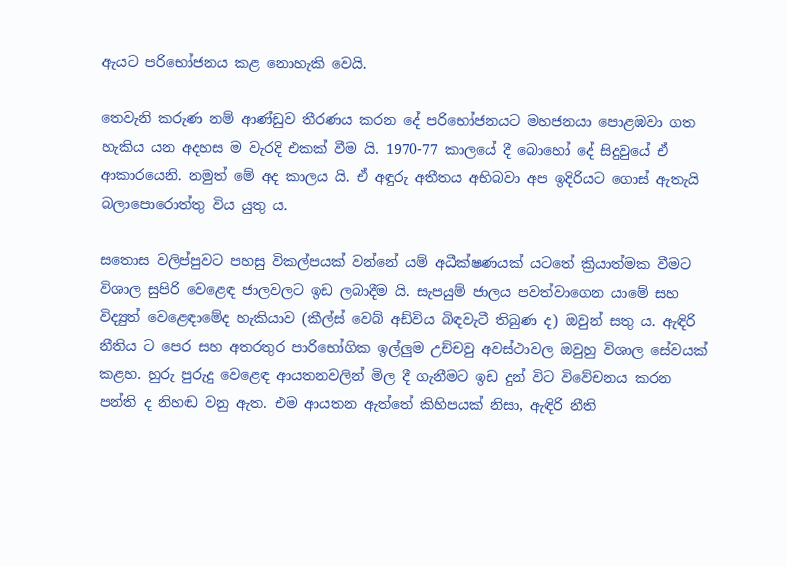ඇයට පරිභෝජනය කළ නොහැකි වෙයි.

තෙවැනි කරුණ නම් ආණ්ඩුව තීරණය කරන දේ පරිභෝජනයට මහජනයා පොළඹවා ගත හැකිය යන අදහස ම වැරදි එකක් වීම යි. 1970-77 කාලයේ දී බොහෝ දේ සිදුවුයේ ඒ ආකාරයෙනි. නමුත් මේ අද කාලය යි. ඒ අඳුරු අතීතය අභිබවා අප ඉදිරියට ගොස් ඇතැයි බලාපොරොත්තු විය යුතු ය.

සතොස වලිප්පුවට පහසු විකල්පයක් වන්නේ යම් අධීක්ෂණයක් යටතේ ක්‍රියාත්මක වීමට විශාල සුපිරි වෙළෙඳ ජාලවලට ඉඩ ලබාදීම යි. සැපයුම් ජාලය පවත්වාගෙන යාමේ සහ විද්‍යුත් වෙළෙඳාමේද හැකියාව (කීල්ස් වෙබ් අඩ්විය බිඳවැටී තිබුණ ද) ඔවුන් සතු ය. ඇඳිරි නීතිය ට පෙර සහ අතරතුර පාරිභෝගික ඉල්ලුම උච්චවු අවස්ථාවල ඔවුහු විශාල සේවයක් කළහ. හුරු පුරුදු වෙළෙඳ ආයතනවලින් මිල දී ගැනීමට ඉඩ දුන් විට විවේචනය කරන පන්ති ද නිහඬ වනු ඇත. එම ආයතන ඇත්තේ කිහිපයක් නිසා, ඇඳිරි නීති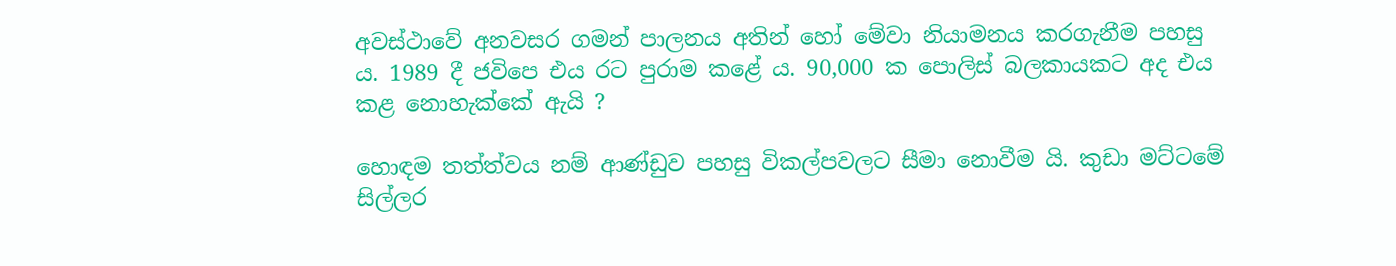අවස්ථාවේ අනවසර ගමන් පාලනය අතින් හෝ මේවා නියාමනය කරගැනීම පහසු ය. 1989 දී ජවිපෙ එය රට පුරාම කළේ ය. 90,000 ක පොලිස් බලකායකට අද එය කළ නොහැක්කේ ඇයි ?

හොඳම තත්ත්වය නම් ආණ්ඩුව පහසු විකල්පවලට සීමා නොවීම යි. කුඩා මට්ටමේ සිල්ලර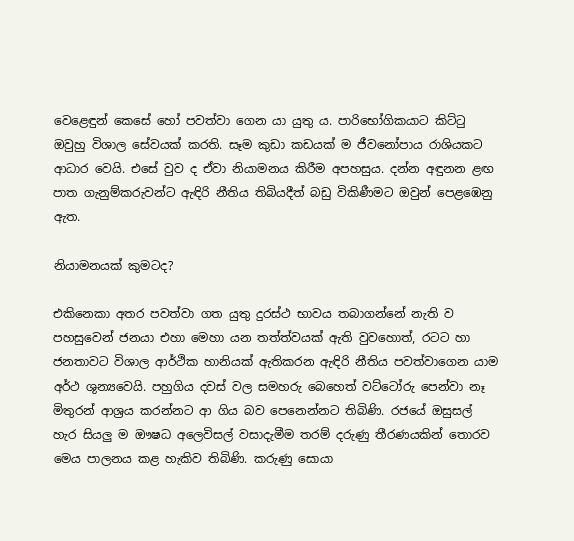වෙළෙඳුන් කෙසේ හෝ පවත්වා ගෙන යා යුතු ය. පාරිභෝගිකයාට කිට්ටු ඔවුහු විශාල සේවයක් කරති. සෑම කුඩා කඩයක් ම ජීවනෝපාය රාශියකට ආධාර වෙයි. එසේ වුව ද ඒවා නියාමනය කිරීම අපහසුය. දන්න අඳුනන ළඟ පාත ගැනුම්කරුවන්ට ඇඳිරි නීතිය තිබියදීත් බඩු විකිණීමට ඔවුන් පෙළඹෙනු ඇත.

නියාමනයක් කුමටද?

එකිනෙකා අතර පවත්වා ගත යුතු දුරස්ථ භාවය තබාගන්නේ නැති ව පහසුවෙන් ජනයා එහා මෙහා යන තත්ත්වයක් ඇති වුවහොත්, රටට හා ජනතාවට විශාල ආර්ථික හානියක් ඇතිකරන ඇඳිරි නීතිය පවත්වාගෙන යාම අර්ථ ශුන්‍යවෙයි. පහුගිය දවස් වල සමහරු බෙහෙත් වට්ටෝරු පෙන්වා නෑ මිතුරන් ආශ්‍රය කරන්නට ආ ගිය බව පෙනෙන්නට තිබිණි. රජයේ ඔසුසල් හැර සියලු ම ඖෂධ අලෙවිසල් වසාදැමීම තරම් දරුණු තීරණයකින් තොරව මෙය පාලනය කළ හැකිව තිබිණි. කරුණු සොයා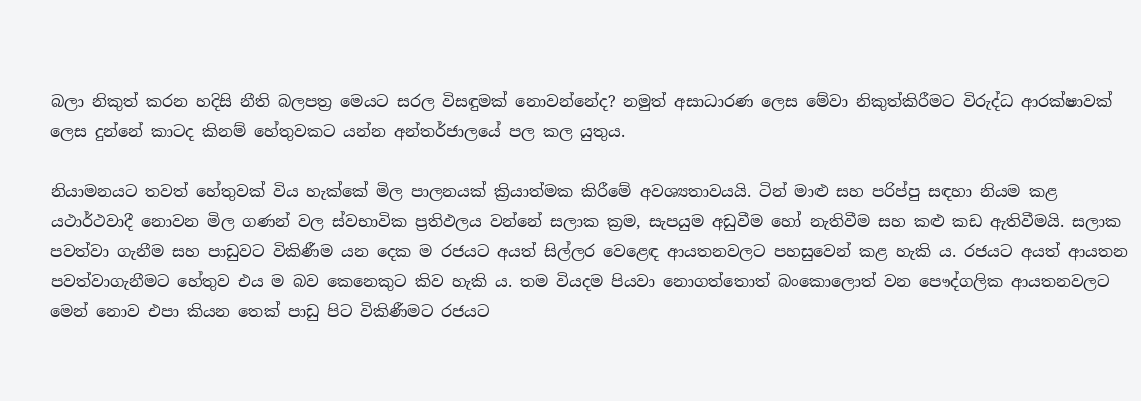බලා නිකුත් කරන හදිසි නීති බලපත්‍ර මෙයට සරල විසඳුමක් නොවන්නේද? නමුත් අසාධාරණ ලෙස මේවා නිකුත්කිරීමට විරුද්ධ ආරක්ෂාවක් ලෙස දුන්නේ කාටද කිනම් හේතුවකට යන්න අන්තර්ජාලයේ පල කල යුතුය.

නියාමනයට තවත් හේතුවක් විය හැක්කේ මිල පාලනයක් ක්‍රියාත්මක කිරීමේ අවශ්‍යතාවයයි. ටින් මාළු සහ පරිප්පු සඳහා නියම කළ යථාර්ථවාදී නොවන මිල ගණන් වල ස්වභාවික ප්‍රතිඵලය වන්නේ සලාක ක්‍රම, සැපයුම අඩුවීම හෝ නැතිවීම සහ කළු කඩ ඇතිවීමයි. සලාක පවත්වා ගැනීම සහ පාඩුවට විකිණීම යන දෙක ම රජයට අයත් සිල්ලර වෙළෙඳ ආයතනවලට පහසුවෙන් කළ හැකි ය. රජයට අයත් ආයතන පවත්වාගැනීමට හේතුව එය ම බව කෙනෙකුට කිව හැකි ය. තම වියදම පියවා නොගත්තොත් බංකොලොත් වන පෞද්ගලික ආයතනවලට මෙන් නොව එපා කියන තෙක් පාඩු පිට විකිණීමට රජයට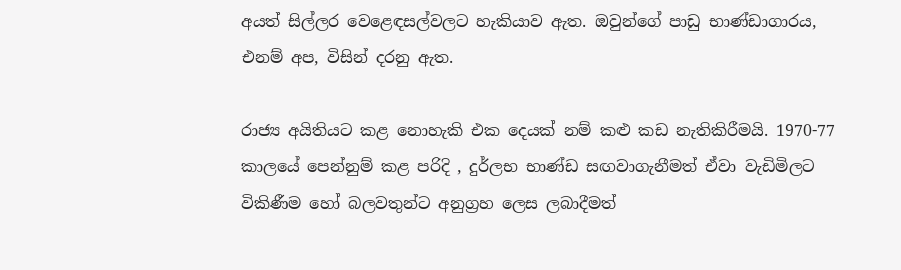අයත් සිල්ලර වෙළෙඳසල්වලට හැකියාව ඇත. ඔවුන්ගේ පාඩු භාණ්ඩාගාරය, එනම් අප, විසින් දරනු ඇත.

රාජ්‍ය අයිතියට කළ නොහැකි එක දෙයක් නම් කළු කඩ නැතිකිරීමයි. 1970-77 කාලයේ පෙන්නුම් කළ පරිදි , දුර්ලභ භාණ්ඩ සඟවාගැනීමත් ඒවා වැඩිමිලට විකිණීම හෝ බලවතුන්ට අනුග්‍රහ ලෙස ලබාදීමත්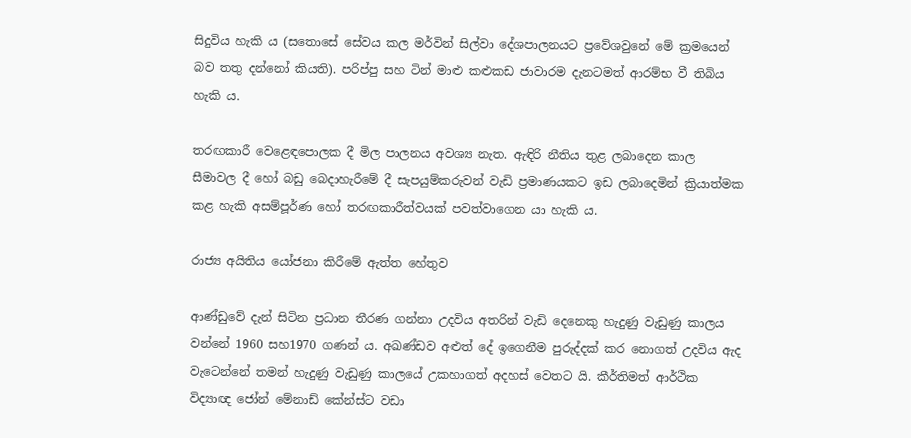සිදුවිය හැකි ය (සතොසේ සේවය කල මර්වින් සිල්වා දේශපාලනයට ප්‍රවේශවුනේ මේ ක්‍රමයෙන් බව තතු දන්නෝ කියති). පරිප්පු සහ ටින් මාළු කළුකඩ ජාවාරම දැනටමත් ආරම්භ වී තිබිය හැකි ය.

තරඟකාරී වෙළෙඳපොලක දී මිල පාලනය අවශ්‍ය නැත. ඇඳිරි නීතිය තුළ ලබාදෙන කාල සීමාවල දී හෝ බඩු බෙදාහැරීමේ දී සැපයුම්කරුවන් වැඩි ප්‍රමාණයකට ඉඩ ලබාදෙමින් ක්‍රියාත්මක කළ හැකි අසම්පූර්ණ හෝ තරඟකාරීත්වයක් පවත්වාගෙන යා හැකි ය.

රාජ්‍ය අයිතිය යෝජනා කිරීමේ ඇත්ත හේතුව

ආණ්ඩුවේ දැන් සිටින ප්‍රධාන තීරණ ගන්නා උදවිය අතරින් වැඩි දෙනෙකු හැදුණු වැඩුණු කාලය වන්නේ 1960 සහ1970 ගණන් ය. අඛණ්ඩව අළුත් දේ ඉගෙනීම පුරුද්දක් කර නොගත් උදවිය ඇද වැටෙන්නේ තමන් හැදුණු වැඩුණු කාලයේ උකහාගත් අදහස් වෙතට යි. කීර්තිමත් ආර්ථික විද්‍යාඥ ජෝන් මේනාඩ් කේන්ස්ට වඩා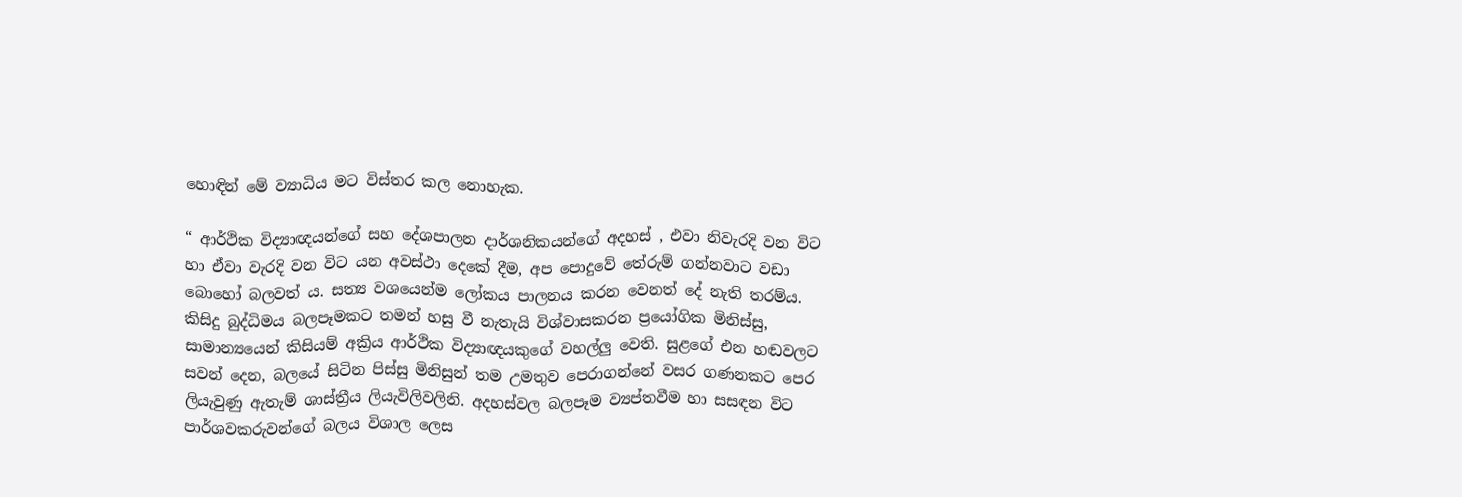හොඳින් මේ ව්‍යාධිය මට විස්තර කල නොහැක.

“ ආර්ථික විද්‍යාඥයන්ගේ සහ දේශපාලන දාර්ශනිකයන්ගේ අදහස් , එවා නිවැරදි වන විට හා ඒවා වැරදි වන විට යන අවස්ථා දෙකේ දීම, අප පොදුවේ තේරුම් ගන්නවාට වඩා බොහෝ බලවත් ය. සත්‍ය වශයෙන්ම ලෝකය පාලනය කරන වෙනත් දේ නැති තරම්ය. කිසිදු බුද්ධිමය බලපෑමකට තමන් හසු වී නැතැයි විශ්වාසකරන ප්‍රයෝගික මිනිස්සු, සාමාන්‍යයෙන් කිසියම් අක්‍රිය ආර්ථික විද්‍යාඥයකුගේ වහල්ලු වෙති. සුළගේ එන හඬවලට සවන් දෙන, බලයේ සිටින පිස්සු මිනිසුන් තම උමතුව පෙරාගන්නේ වසර ගණනකට පෙර ලියැවුණු ඇතැම් ශාස්ත්‍රීය ලියැවිලිවලිනි. අදහස්වල බලපෑම ව්‍යප්තවීම හා සසඳන විට පාර්ශවකරුවන්ගේ බලය විශාල ලෙස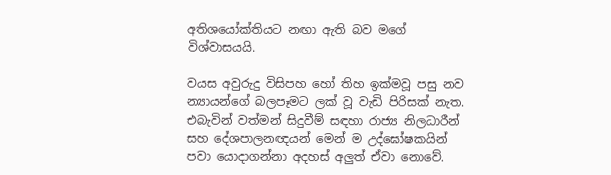අතිශයෝක්තියට නඟා ඇති බව මගේ විශ්වාසයයි.

වයස අවුරුදු විසිපහ හෝ තිහ ඉක්මවූ පසු නව න්‍යායන්ගේ බලපෑමට ලක් වූ වැඩි පිරිසක් නැත. එබැවින් වත්මන් සිදුවීම් සඳහා රාජ්‍ය නිලධාරීන් සහ දේශපාලනඥයන් මෙන් ම උද්ඝෝෂකයින් පවා යොදාගන්නා අදහස් අලුත් ඒවා නොවේ.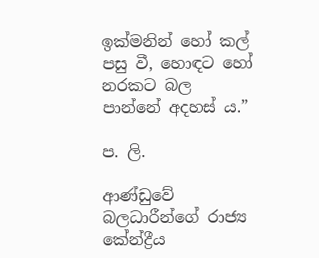ඉක්මනින් හෝ කල් පසු වී, හොඳට හෝ නරකට බල පාන්නේ අදහස් ය.”

ප. ලි.

ආණ්ඩුවේ බලධාරීන්ගේ රාජ්‍ය කේන්ද්‍රීය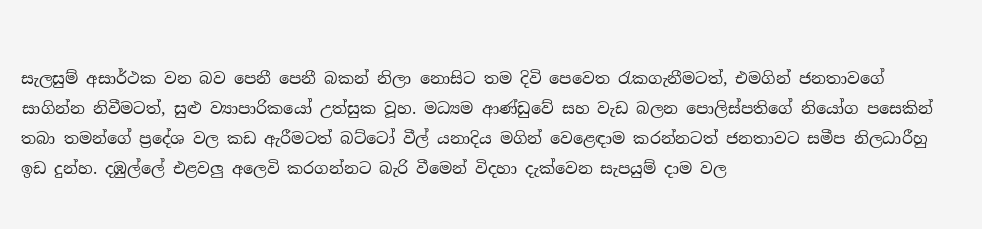සැලසුම් අසාර්ථක වන බව පෙනී පෙනී බකන් නිලා නොසිට තම දිවි පෙවෙත රැකගැනීමටත්, එමගින් ජනතාවගේ සාගින්න නිවීමටත්, සුළු ව්‍යාපාරිකයෝ උත්සුක වූහ. මධ්‍යම ආණ්ඩුවේ සහ වැඩ බලන පොලිස්පතිගේ නියෝග පසෙකින් තබා තමන්ගේ ප්‍රදේශ වල කඩ ඇරීමටත් බට්ටෝ වීල් යනාදිය මගින් වෙළෙඳාම කරන්නටත් ජනතාවට සමීප නිලධාරීහු ඉඩ දුන්හ. දඹුල්ලේ එළවලු අලෙවි කරගන්නට බැරි වීමෙන් විදහා දැක්වෙන සැපයුම් දාම වල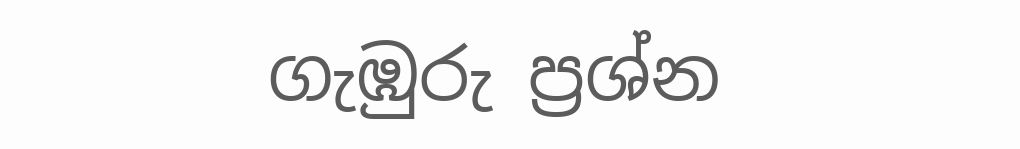ගැඹුරු ප්‍රශ්න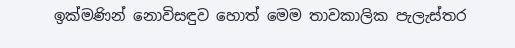ඉක්මණින් නොවිසඳුව හොත් මෙම තාවකාලික පැලැස්තර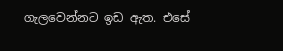ගැලවෙන්නට ඉඩ ඇත. එසේ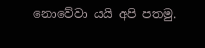නොවේවා යයි අපි පතමු.